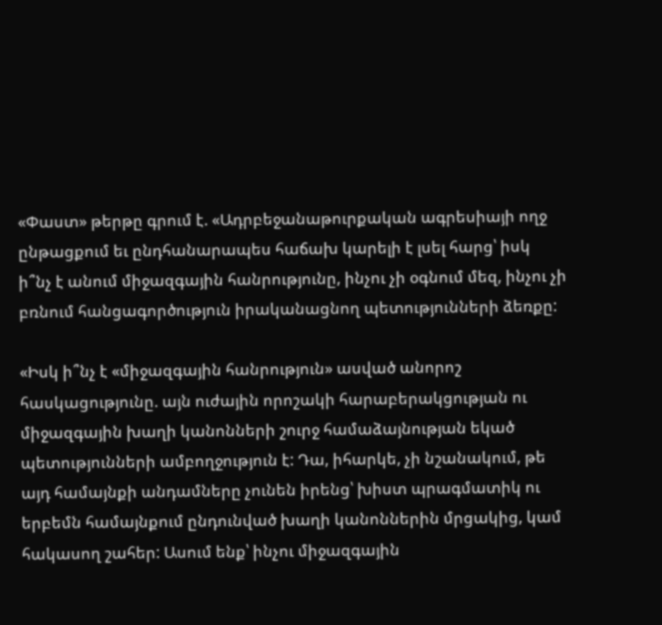«Փաստ» թերթը գրում է. «Ադրբեջանաթուրքական ագրեսիայի ողջ ընթացքում եւ ընդհանարապես հաճախ կարելի է լսել հարց՝ իսկ ի՞նչ է անում միջազգային հանրությունը, ինչու չի օգնում մեզ, ինչու չի բռնում հանցագործություն իրականացնող պետությունների ձեռքը:

«Իսկ ի՞նչ է «միջազգային հանրություն» ասված անորոշ հասկացությունը. այն ուժային որոշակի հարաբերակցության ու միջազգային խաղի կանոնների շուրջ համաձայնության եկած պետությունների ամբողջություն է: Դա, իհարկե, չի նշանակում, թե այդ համայնքի անդամները չունեն իրենց՝ խիստ պրագմատիկ ու երբեմն համայնքում ընդունված խաղի կանոններին մրցակից, կամ հակասող շահեր: Ասում ենք՝ ինչու միջազգային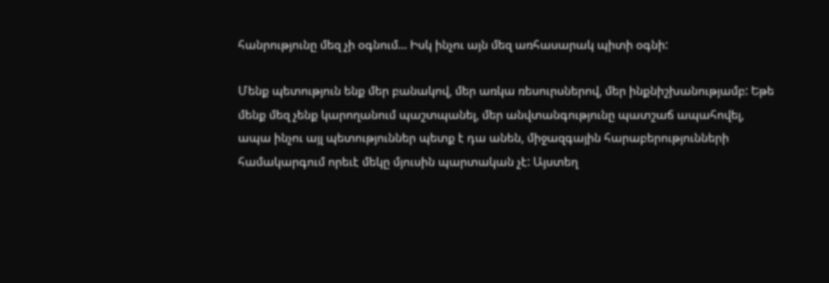հանրությունը մեզ չի օգնում... Իսկ ինչու այն մեզ առհասարակ պիտի օգնի:

Մենք պետություն ենք մեր բանակով, մեր առկա ռեսուրսներով, մեր ինքնիշխանությամբ: Եթե մենք մեզ չենք կարողանում պաշտպանել, մեր անվտանգությունը պատշաճ ապահովել, ապա ինչու այլ պետություններ պետք է դա անեն, միջազգային հարաբերությունների համակարգում որեւէ մեկը մյուսին պարտական չէ: Այստեղ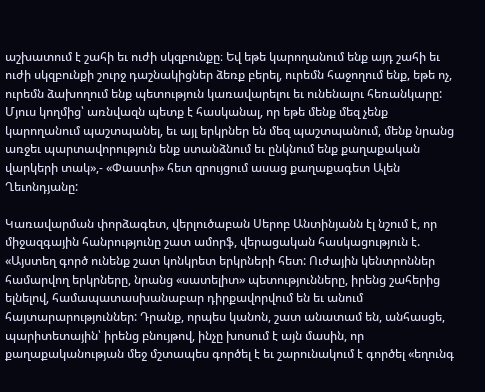աշխատում է շահի եւ ուժի սկզբունքը։ Եվ եթե կարողանում ենք այդ շահի եւ ուժի սկզբունքի շուրջ դաշնակիցներ ձեռք բերել, ուրեմն հաջողում ենք, եթե ոչ, ուրեմն ձախողում ենք պետություն կառավարելու եւ ունենալու հեռանկարը:
Մյուս կողմից՝ առնվազն պետք է հասկանալ, որ եթե մենք մեզ չենք կարողանում պաշտպանել, եւ այլ երկրներ են մեզ պաշտպանում, մենք նրանց առջեւ պարտավորություն ենք ստանձնում եւ ընկնում ենք քաղաքական վարկերի տակ»,- «Փաստի» հետ զրույցում ասաց քաղաքագետ Ալեն Ղեւոնդյանը:

Կառավարման փորձագետ, վերլուծաբան Սերոբ Անտինյանն էլ նշում է, որ միջազգային հանրությունը շատ ամորֆ, վերացական հասկացություն է. «Այստեղ գործ ունենք շատ կոնկրետ երկրների հետ: Ուժային կենտրոններ համարվող երկրները, նրանց «սատելիտ» պետությունները, իրենց շահերից ելնելով, համապատասխանաբար դիրքավորվում են եւ անում հայտարարություններ: Դրանք, որպես կանոն, շատ անատամ են, անհասցե, պարիտետային՝ իրենց բնույթով, ինչը խոսում է այն մասին, որ քաղաքականության մեջ մշտապես գործել է եւ շարունակում է գործել «եղունգ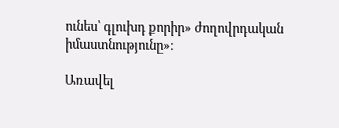ունես՝ գլուխդ քորիր» ժողովրդական իմաստնությունը»։

Առավել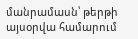մանրամասն՝ թերթի այսօրվա համարում